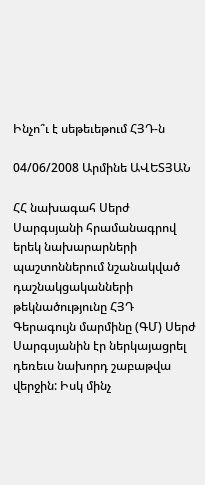Ինչո՞ւ է սեթեւեթում ՀՅԴ-ն

04/06/2008 Արմինե ԱՎԵՏՅԱՆ

ՀՀ նախագահ Սերժ Սարգսյանի հրամանագրով երեկ նախարարների պաշտոններում նշանակված դաշնակցականների թեկնածությունը ՀՅԴ Գերագույն մարմինը (ԳՄ) Սերժ Սարգսյանին էր ներկայացրել դեռեւս նախորդ շաբաթվա վերջին: Իսկ մինչ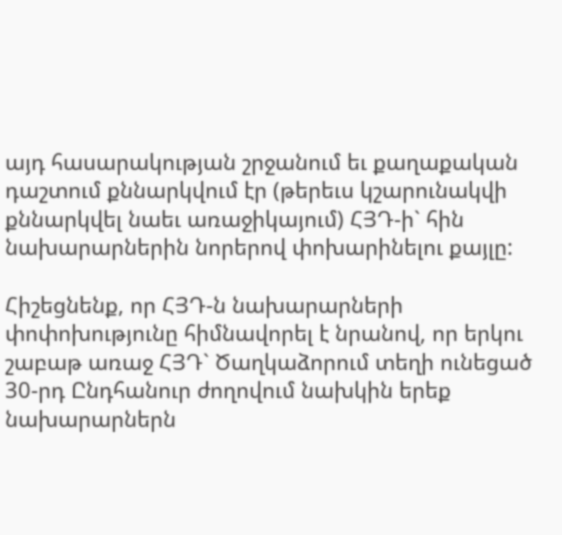այդ հասարակության շրջանում եւ քաղաքական դաշտում քննարկվում էր (թերեւս կշարունակվի քննարկվել նաեւ առաջիկայում) ՀՅԴ-ի` հին նախարարներին նորերով փոխարինելու քայլը:

Հիշեցնենք, որ ՀՅԴ-ն նախարարների փոփոխությունը հիմնավորել է նրանով, որ երկու շաբաթ առաջ ՀՅԴ` Ծաղկաձորում տեղի ունեցած 30-րդ Ընդհանուր ժողովում նախկին երեք նախարարներն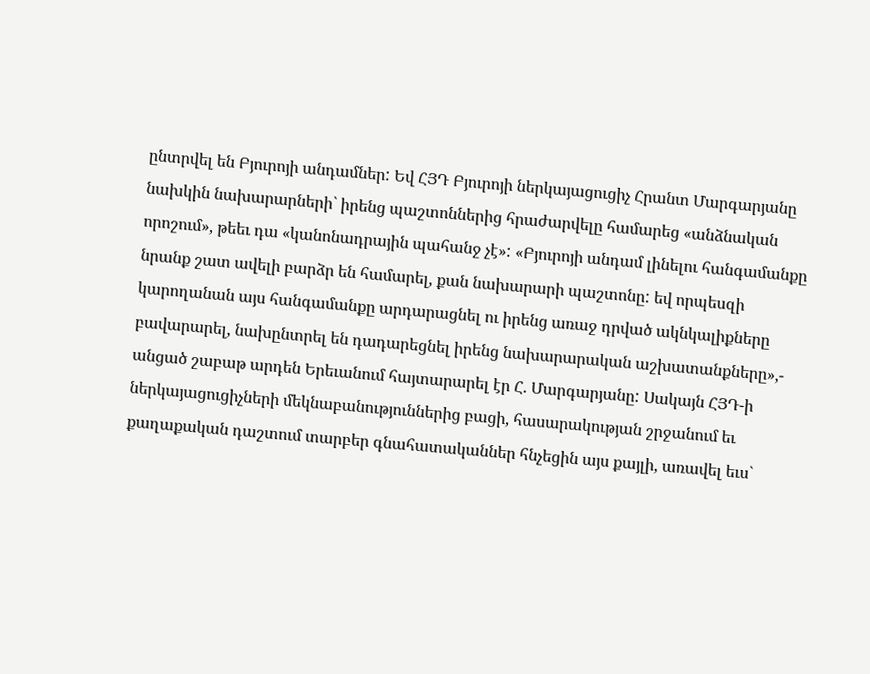ընտրվել են Բյուրոյի անդամներ: Եվ ՀՅԴ Բյուրոյի ներկայացուցիչ Հրանտ Մարգարյանը նախկին նախարարների` իրենց պաշտոններից հրաժարվելը համարեց «անձնական որոշում», թեեւ դա «կանոնադրային պահանջ չէ»: «Բյուրոյի անդամ լինելու հանգամանքը նրանք շատ ավելի բարձր են համարել, քան նախարարի պաշտոնը: եվ որպեսզի կարողանան այս հանգամանքը արդարացնել ու իրենց առաջ դրված ակնկալիքները բավարարել, նախընտրել են դադարեցնել իրենց նախարարական աշխատանքները»,- անցած շաբաթ արդեն Երեւանում հայտարարել էր Հ. Մարգարյանը: Սակայն ՀՅԴ-ի ներկայացուցիչների մեկնաբանություններից բացի, հասարակության շրջանում եւ քաղաքական դաշտում տարբեր գնահատականներ հնչեցին այս քայլի, առավել եւս`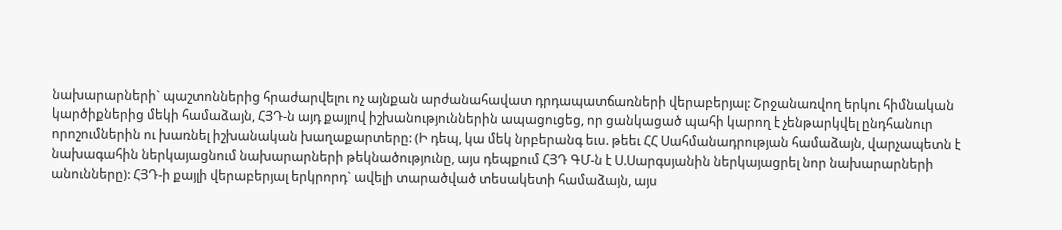նախարարների` պաշտոններից հրաժարվելու ոչ այնքան արժանահավատ դրդապատճառների վերաբերյալ: Շրջանառվող երկու հիմնական կարծիքներից մեկի համաձայն, ՀՅԴ-ն այդ քայլով իշխանություններին ապացուցեց, որ ցանկացած պահի կարող է չենթարկվել ընդհանուր որոշումներին ու խառնել իշխանական խաղաքարտերը: (Ի դեպ, կա մեկ նրբերանգ եւս. թեեւ ՀՀ Սահմանադրության համաձայն, վարչապետն է նախագահին ներկայացնում նախարարների թեկնածությունը, այս դեպքում ՀՅԴ ԳՄ-ն է Ս.Սարգսյանին ներկայացրել նոր նախարարների անունները): ՀՅԴ-ի քայլի վերաբերյալ երկրորդ` ավելի տարածված տեսակետի համաձայն, այս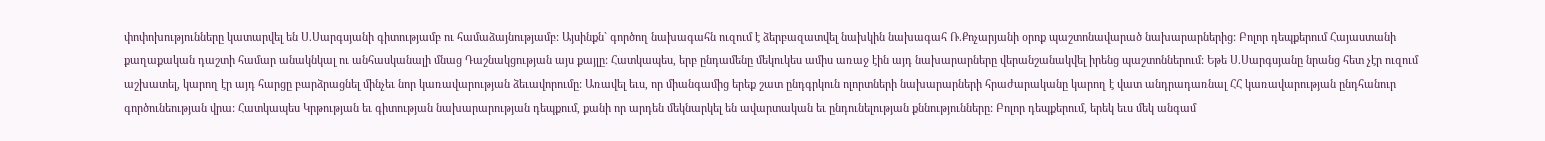փոփոխությունները կատարվել են Ս.Սարգսյանի գիտությամբ ու համաձայնությամբ: Այսինքն` գործող նախագահն ուզում է ձերբազատվել նախկին նախագահ Ռ.Քոչարյանի օրոք պաշտոնավարած նախարարներից: Բոլոր դեպքերում Հայաստանի քաղաքական դաշտի համար անակնկալ ու անհասկանալի մնաց Դաշնակցության այս քայլը: Հատկապես, երբ ընդամենը մեկուկես ամիս առաջ էին այդ նախարարները վերանշանակվել իրենց պաշտոններում: Եթե Ս.Սարգսյանը նրանց հետ չէր ուզում աշխատել, կարող էր այդ հարցը բարձրացնել մինչեւ նոր կառավարության ձեւավորումը: Առավել եւս, որ միանգամից երեք շատ ընդգրկուն ոլորտների նախարարների հրաժարականը կարող է վատ անդրադառնալ ՀՀ կառավարության ընդհանուր գործունեության վրա: Հատկապես Կրթության եւ գիտության նախարարության դեպքում, քանի որ արդեն մեկնարկել են ավարտական եւ ընդունելության քննությունները: Բոլոր դեպքերում, երեկ եւս մեկ անգամ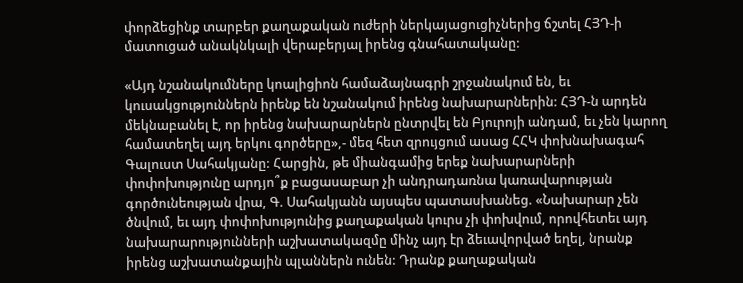փորձեցինք տարբեր քաղաքական ուժերի ներկայացուցիչներից ճշտել ՀՅԴ-ի մատուցած անակնկալի վերաբերյալ իրենց գնահատականը:

«Այդ նշանակումները կոալիցիոն համաձայնագրի շրջանակում են, եւ կուսակցություններն իրենք են նշանակում իրենց նախարարներին: ՀՅԴ-ն արդեն մեկնաբանել է, որ իրենց նախարարներն ընտրվել են Բյուրոյի անդամ, եւ չեն կարող համատեղել այդ երկու գործերը»,- մեզ հետ զրույցում ասաց ՀՀԿ փոխնախագահ Գալուստ Սահակյանը: Հարցին, թե միանգամից երեք նախարարների փոփոխությունը արդյո՞ք բացասաբար չի անդրադառնա կառավարության գործունեության վրա, Գ. Սահակյանն այսպես պատասխանեց. «Նախարար չեն ծնվում, եւ այդ փոփոխությունից քաղաքական կուրս չի փոխվում, որովհետեւ այդ նախարարությունների աշխատակազմը մինչ այդ էր ձեւավորված եղել, նրանք իրենց աշխատանքային պլաններն ունեն: Դրանք քաղաքական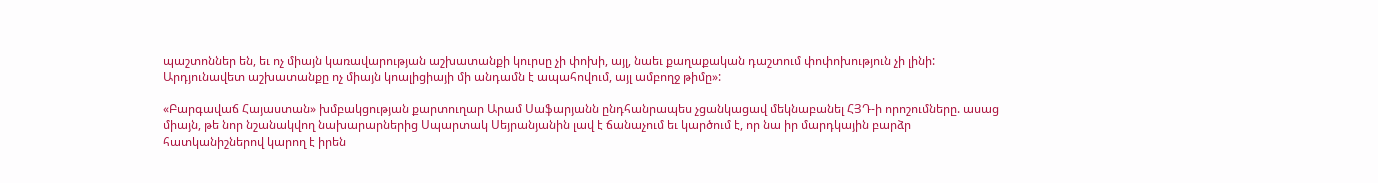պաշտոններ են, եւ ոչ միայն կառավարության աշխատանքի կուրսը չի փոխի, այլ, նաեւ քաղաքական դաշտում փոփոխություն չի լինի: Արդյունավետ աշխատանքը ոչ միայն կոալիցիայի մի անդամն է ապահովում, այլ ամբողջ թիմը»:

«Բարգավաճ Հայաստան» խմբակցության քարտուղար Արամ Սաֆարյանն ընդհանրապես չցանկացավ մեկնաբանել ՀՅԴ-ի որոշումները. ասաց միայն, թե նոր նշանակվող նախարարներից Սպարտակ Սեյրանյանին լավ է ճանաչում եւ կարծում է, որ նա իր մարդկային բարձր հատկանիշներով կարող է իրեն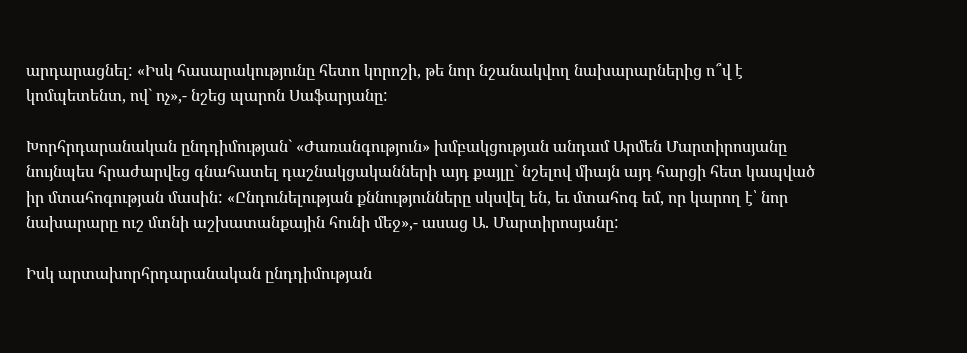արդարացնել: «Իսկ հասարակությունը հետո կորոշի, թե նոր նշանակվող նախարարներից ո՞վ է կոմպետենտ, ով` ոչ»,- նշեց պարոն Սաֆարյանը:

Խորհրդարանական ընդդիմության` «Ժառանգություն» խմբակցության անդամ Արմեն Մարտիրոսյանը նույնպես հրաժարվեց գնահատել դաշնակցականների այդ քայլը` նշելով միայն այդ հարցի հետ կապված իր մտահոգության մասին: «Ընդունելության քննությունները սկսվել են, եւ մտահոգ եմ, որ կարող է՝ նոր նախարարը ուշ մտնի աշխատանքային հունի մեջ»,- ասաց Ա. Մարտիրոսյանը:

Իսկ արտախորհրդարանական ընդդիմության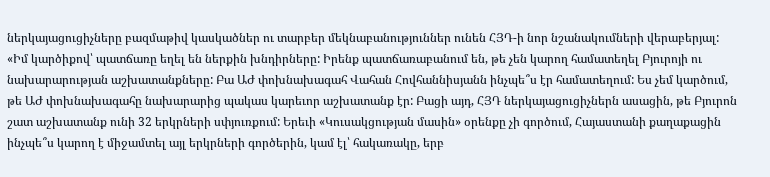ներկայացուցիչները բազմաթիվ կասկածներ ու տարբեր մեկնաբանություններ ունեն ՀՅԴ-ի նոր նշանակումների վերաբերյալ: «Իմ կարծիքով՝ պատճառը եղել են ներքին խնդիրները: Իրենք պատճառաբանում են, թե չեն կարող համատեղել Բյուրոյի ու նախարարության աշխատանքները: Բա ԱԺ փոխնախագահ Վահան Հովհաննիսյանն ինչպե՞ս էր համատեղում: Ես չեմ կարծում, թե ԱԺ փոխնախագահը նախարարից պակաս կարեւոր աշխատանք էր: Բացի այդ, ՀՅԴ ներկայացուցիչներն ասացին, թե Բյուրոն շատ աշխատանք ունի 32 երկրների սփյուռքում: Երեւի «Կուսակցության մասին» օրենքը չի գործում, Հայաստանի քաղաքացին ինչպե՞ս կարող է միջամտել այլ երկրների գործերին, կամ էլ՝ հակառակը, երբ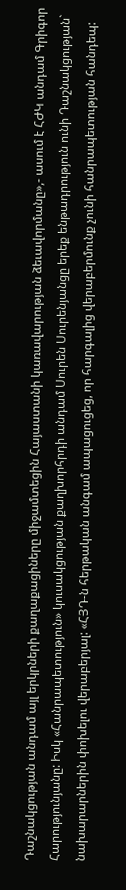Դաշնակցության անդամ այլ երկրների քաղաքացիները միջամտեցին Հայաստանի կառավարության ձեւավորմանը»,- ասում է ՀԺԿ անդամ Գրիգոր Հարությունյանը: Իսկ «Հանրապետություն» կուսակցության քաղխորհրդի անդամ Սուրեն Սուրենյանցը երեք ենթադրություն ունի Դաշնակցության` նախարարներին փոխելու վերաբերյալ: «ՀՅԴ-ն հերթական անգամ ապացուցեց, որ հարգալից վերաբերմունք չունի հանրապետության հանդեպ: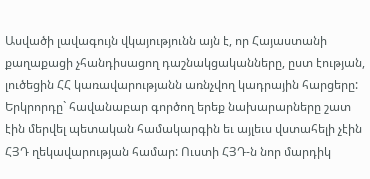Ասվածի լավագույն վկայությունն այն է, որ Հայաստանի քաղաքացի չհանդիսացող դաշնակցականները, ըստ էության, լուծեցին ՀՀ կառավարությանն առնչվող կադրային հարցերը: Երկրորդը` հավանաբար գործող երեք նախարարները շատ էին մերվել պետական համակարգին եւ այլեւս վստահելի չէին ՀՅԴ ղեկավարության համար: Ուստի ՀՅԴ-ն նոր մարդիկ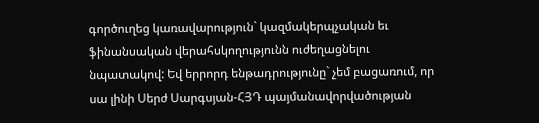գործուղեց կառավարություն` կազմակերպչական եւ ֆինանսական վերահսկողությունն ուժեղացնելու նպատակով: Եվ երրորդ ենթադրությունը` չեմ բացառում, որ սա լինի Սերժ Սարգսյան-ՀՅԴ պայմանավորվածության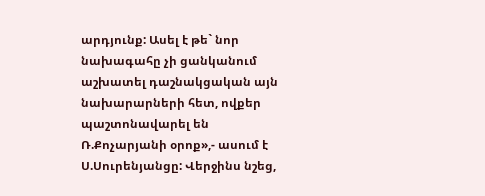արդյունք: Ասել է թե` նոր նախագահը չի ցանկանում աշխատել դաշնակցական այն նախարարների հետ, ովքեր պաշտոնավարել են Ռ.Քոչարյանի օրոք»,- ասում է Ս.Սուրենյանցը: Վերջինս նշեց,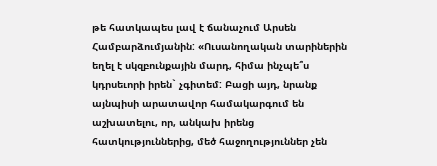թե հատկապես լավ է ճանաչում Արսեն Համբարձումյանին: «Ուսանողական տարիներին եղել է սկզբունքային մարդ, հիմա ինչպե՞ս կդրսեւորի իրեն` չգիտեմ: Բացի այդ, նրանք այնպիսի արատավոր համակարգում են աշխատելու, որ, անկախ իրենց հատկություններից, մեծ հաջողություններ չեն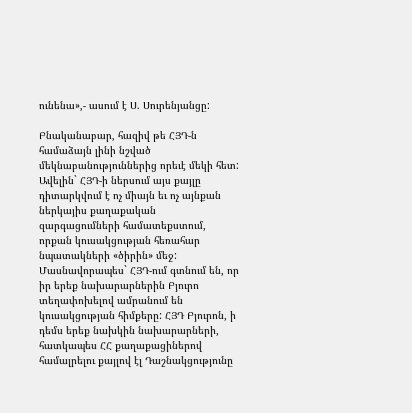ունենա»,- ասում է Ս. Սուրենյանցը:

Բնականաբար, հազիվ թե ՀՅԴ-ն համաձայն լինի նշված մեկնաբանություններից որեւէ մեկի հետ: Ավելին` ՀՅԴ-ի ներսում այս քայլը դիտարկվում է ոչ միայն եւ ոչ այնքան ներկայիս քաղաքական զարգացումների համատեքստում, որքան կուսակցության հեռահար նպատակների «ծիրին» մեջ: Մասնավորապես` ՀՅԴ-ում գտնում են, որ իր երեք նախարարներին Բյուրո տեղափոխելով ամրանում են կուսակցության հիմքերը: ՀՅԴ Բյուրոն, ի դեմս երեք նախկին նախարարների, հատկապես ՀՀ քաղաքացիներով համալրելու քայլով էլ Դաշնակցությունը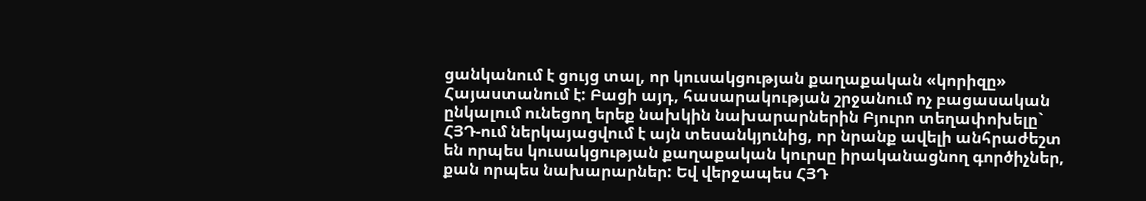ցանկանում է ցույց տալ, որ կուսակցության քաղաքական «կորիզը» Հայաստանում է: Բացի այդ, հասարակության շրջանում ոչ բացասական ընկալում ունեցող երեք նախկին նախարարներին Բյուրո տեղափոխելը` ՀՅԴ-ում ներկայացվում է այն տեսանկյունից, որ նրանք ավելի անհրաժեշտ են որպես կուսակցության քաղաքական կուրսը իրականացնող գործիչներ, քան որպես նախարարներ: Եվ վերջապես ՀՅԴ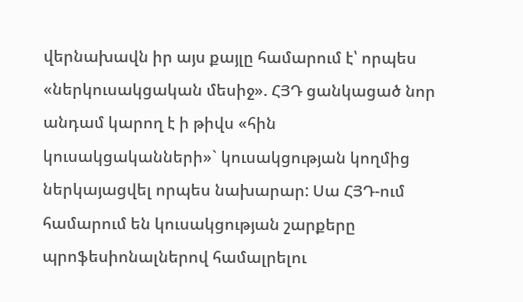վերնախավն իր այս քայլը համարում է՝ որպես «ներկուսակցական մեսիջ». ՀՅԴ ցանկացած նոր անդամ կարող է ի թիվս «հին կուսակցականների»` կուսակցության կողմից ներկայացվել որպես նախարար: Սա ՀՅԴ-ում համարում են կուսակցության շարքերը պրոֆեսիոնալներով համալրելու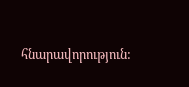հնարավորություն: